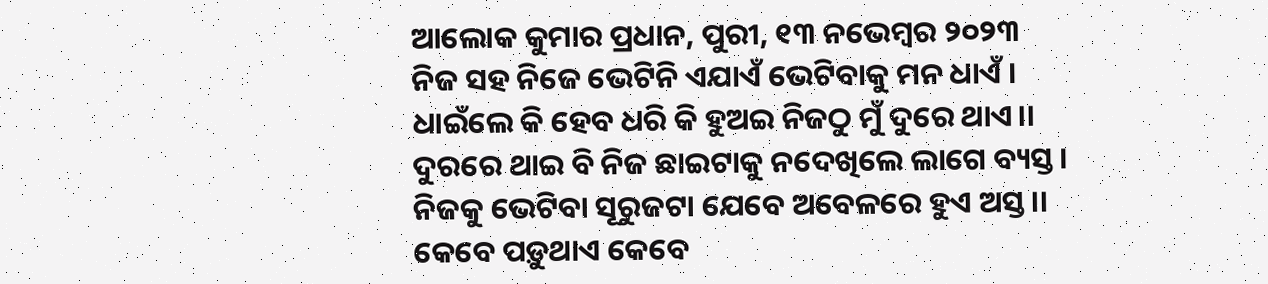ଆଲୋକ କୁମାର ପ୍ରଧାନ, ପୁରୀ, ୧୩ ନଭେମ୍ବର ୨୦୨୩
ନିଜ ସହ ନିଜେ ଭେଟିନି ଏଯାଏଁ ଭେଟିବାକୁ ମନ ଧାଏଁ ।
ଧାଇଁଲେ କି ହେବ ଧରି କି ହୁଅଇ ନିଜଠୁ ମୁଁ ଦୁରେ ଥାଏ।।
ଦୁରରେ ଥାଇ ବି ନିଜ ଛାଇଟାକୁ ନଦେଖିଲେ ଲାଗେ ବ୍ୟସ୍ତ।
ନିଜକୁ ଭେଟିବା ସୂରୁଜଟା ଯେବେ ଅବେଳରେ ହୁଏ ଅସ୍ତ।।
କେବେ ପଡ଼ୁଥାଏ କେବେ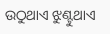ଉଠୁଥାଏ ଝୁଣ୍ଟୁଥାଏ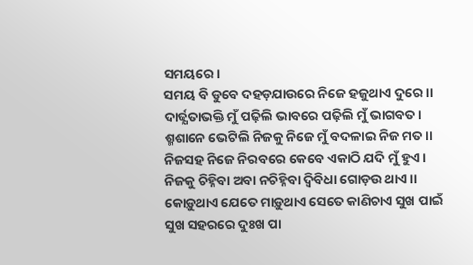ସମୟରେ।
ସମୟ ବି ଡୁବେ ଦହଡ଼ଯାଉରେ ନିଜେ ହଜୁଥାଏ ଦୁରେ।।
ଦାର୍ଢ୍ଯତାଭକ୍ତି ମୁଁ ପଢ଼ିଲି ଭାବରେ ପଢ଼ିଲି ମୁଁ ଭାଗବତ।
ଶ୍ମଶାନେ ଭେଟିଲି ନିଜକୁ ନିଜେ ମୁଁ ବଦଳାଇ ନିଜ ମତ।।
ନିଜସହ ନିଜେ ନିରବରେ କେବେ ଏକାଠି ଯଦି ମୁଁ ହୁଏ।
ନିଜକୁ ଚିହ୍ନିବା ଅବା ନଚିହ୍ନିବା ଦ୍ବିବିଧା ଗୋଡ଼ଉ ଥାଏ।।
କୋଡ଼ୁଥାଏ ଯେତେ ମାଡ଼ୁଥାଏ ସେତେ କାଣିଚାଏ ସୁଖ ପାଇଁ
ସୁଖ ସହରରେ ଦୁଃଖ ପା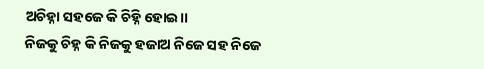ଅଚିହ୍ନା ସହଜେ କି ଚିହ୍ନି ହୋଇ।।
ନିଜକୁ ଚିହ୍ନ କି ନିଜକୁ ହଜାଅ ନିଜେ ସହ ନିଜେ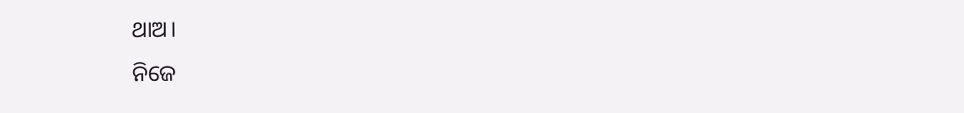ଥାଅ।
ନିଜେ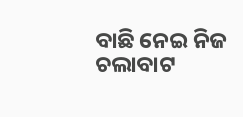ବାଛି ନେଇ ନିଜ ଚଲାବାଟ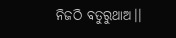ନିଜଠି ବତୁରୁଥାଅ।।